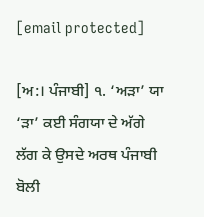[email protected]

[ਅ:। ਪੰਜਾਬੀ] ੧. ‘ਅੜਾ’ ਯਾ ‘ੜਾ’ ਕਈ ਸੰਗਯਾ ਦੇ ਅੱਗੇ ਲੱਗ ਕੇ ਉਸਦੇ ਅਰਥ ਪੰਜਾਬੀ ਬੋਲੀ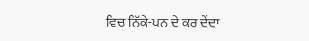ਵਿਚ ਨਿੱਕੇ-ਪਨ ਦੇ ਕਰ ਦੇਂਦਾ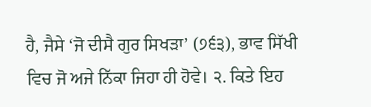ਹੈ, ਜੈਸੇ ‘ਜੋ ਦੀਸੈ ਗੁਰ ਸਿਖੜਾ’ (੭੬੩), ਭਾਵ ਸਿੱਖੀ ਵਿਚ ਜੋ ਅਜੇ ਨਿੱਕਾ ਜਿਹਾ ਹੀ ਹੋਵੇ। ੨. ਕਿਤੇ ਇਹ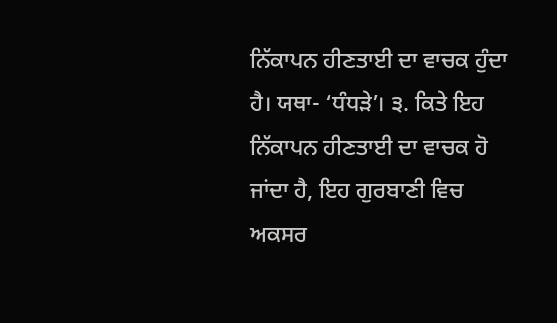ਨਿੱਕਾਪਨ ਹੀਣਤਾਈ ਦਾ ਵਾਚਕ ਹੁੰਦਾ ਹੈ। ਯਥਾ- ‘ਧੰਧੜੇ’। ੩. ਕਿਤੇ ਇਹ ਨਿੱਕਾਪਨ ਹੀਣਤਾਈ ਦਾ ਵਾਚਕ ਹੋ ਜਾਂਦਾ ਹੈ, ਇਹ ਗੁਰਬਾਣੀ ਵਿਚ ਅਕਸਰ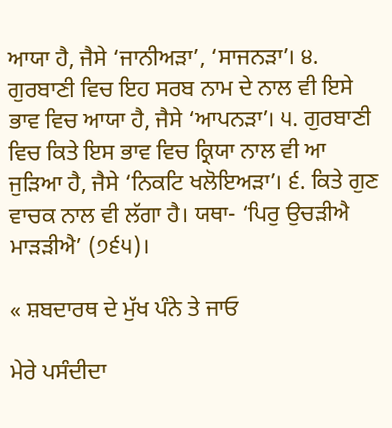ਆਯਾ ਹੈ, ਜੈਸੇ ‘ਜਾਨੀਅੜਾ’, ‘ਸਾਜਨੜਾ’। ੪. ਗੁਰਬਾਣੀ ਵਿਚ ਇਹ ਸਰਬ ਨਾਮ ਦੇ ਨਾਲ ਵੀ ਇਸੇ ਭਾਵ ਵਿਚ ਆਯਾ ਹੈ, ਜੈਸੇ ‘ਆਪਨੜਾ’। ੫. ਗੁਰਬਾਣੀ ਵਿਚ ਕਿਤੇ ਇਸ ਭਾਵ ਵਿਚ ਕ੍ਰਿਯਾ ਨਾਲ ਵੀ ਆ ਜੁੜਿਆ ਹੈ, ਜੈਸੇ ‘ਨਿਕਟਿ ਖਲੋਇਅੜਾ’। ੬. ਕਿਤੇ ਗੁਣ ਵਾਚਕ ਨਾਲ ਵੀ ਲੱਗਾ ਹੈ। ਯਥਾ- ‘ਪਿਰੁ ਉਚੜੀਐ ਮਾੜੜੀਐ’ (੭੬੫)।

« ਸ਼ਬਦਾਰਥ ਦੇ ਮੁੱਖ ਪੰਨੇ ਤੇ ਜਾਓ

ਮੇਰੇ ਪਸੰਦੀਦਾ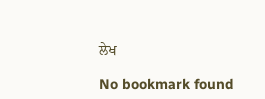ਲੇਖ

No bookmark found